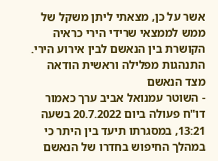אשר על כן, מצאתי ליתן משקל של ממש לממצאי שרידי הירי כראיה הקושרת בין הנאשם לבין אירוע הירי.
התנהגות מפלילה וראשית הודאה מצד הנאשם
- השוטר עמנואל אביב ערך כאמור דו"ח פעולה ביום 20.7.2022 בשעה 13:21, במסגרתו תיעד בין היתר כי במהלך החיפוש בחדרו של הנאשם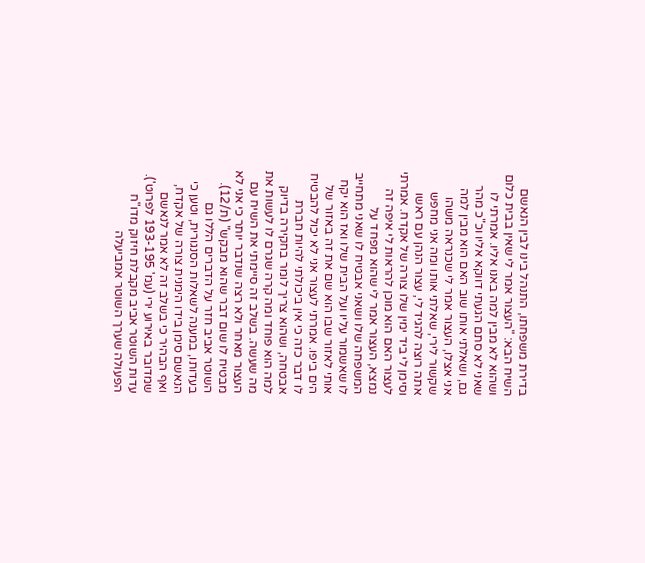בדירת משפחתו, התנהל בינו לבין הנאשם השיח הבא: "העצור אמר לי שאין בבית כלום ושהוא לא מבין למה באנו אליו. אמרתי לו שאני לא סתם הגעתי דווקא אליו וכ"כ מהר גם, ושאלתי אותו שוב האם הוא מבין למה אני אצלו, העצור אמר לי שכנראה משהו שקשור לירי, שאלתי אותו ומה אני מחפש אתה רוצה להגיד לי, עצור הנהן עם ראשו וסימן לי ביד ימין שלו צורה של אקדח. אמרתי לעצור האם הוא מוכן להראות לי איפה זה נמצא, העצור אמר לי שהוא מפחד על המשפחה שלו ושאני אבטיח לו שאני מתחייב לו שאשמור עליו ועל הבית שלו ואז הוא יקח אותי לאזור שבו הוא שם את זה באזור של הים ביפו. אמרתי לעצור אני לא יכול להבטיח לו דבר כזה כי אין ביכולתי להיות חברת אבטחה, ושהוא צריך לומר בחקירה בדיוק למה הוא פוחד ומה קרה שגרם לו לעשות את מה שעשה. בשלב זה סיימתי את השיח עם העצור מאחר ולא רצה שנדבר יותר כי אני לא מבטיח לו שום דבר שהוא מבקש" (ת/12).
השוטר אביב חזר על הדברים הללו גם בעדותו, במענה לשאלות הסנגורית, וטען כי הנאשם סימן בידו הימנית צורה של אקדח, ואף הבהיר כי בשלב זה לא אמר לנאשם שמדובר באירוע ירי (עמ' 193-195 לפרוט').
עדות השוטר אביב מקבלת חיזוק מדו"ח הפעולה שערך השוטר אמביעלה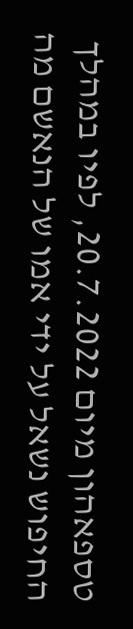טספאהון מיום 20.7.2022, לפיו במהלך החיפוש נשאל על ידי אמו של הנאשם מה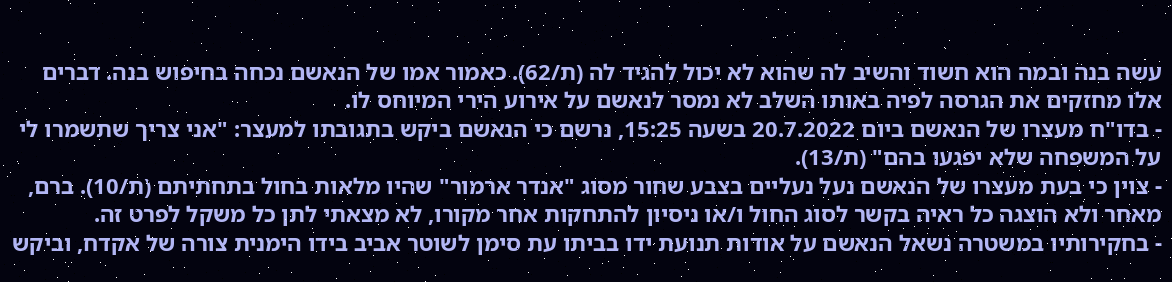עשה בנה ובמה הוא חשוד והשיב לה שהוא לא יכול להגיד לה (ת/62). כאמור אמו של הנאשם נכחה בחיפוש בנה. דברים אלו מחזקים את הגרסה לפיה באותו השלב לא נמסר לנאשם על אירוע הירי המיוחס לו.
- בדו"ח מעצרו של הנאשם ביום 20.7.2022 בשעה 15:25, נרשם כי הנאשם ביקש בתגובתו למעצר: "אני צריך שתשמרו לי על המשפחה שלא יפגעו בהם" (ת/13).
- צוין כי בעת מעצרו של הנאשם נעל נעליים בצבע שחור מסוג "אנדר ארמור" שהיו מלאות בחול בתחתיתם (ת/10). ברם, מאחר ולא הוצגה כל ראיה בקשר לסוג החול ו/או ניסיון להתחקות אחר מקורו, לא מצאתי לתן כל משקל לפרט זה.
- בחקירותיו במשטרה נשאל הנאשם על אודות תנועת ידו בביתו עת סימן לשוטר אביב בידו הימנית צורה של אקדח, וביקש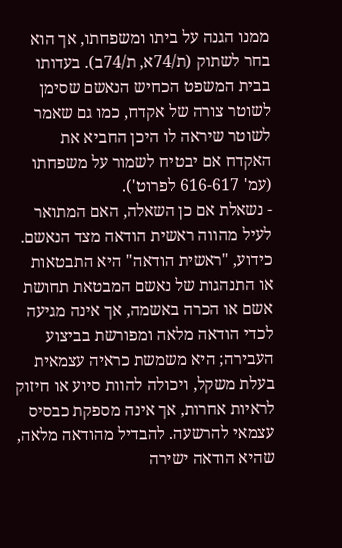ממנו הגנה על ביתו ומשפחתו, אך הוא בחר לשתוק (ת/74א, ת/74ב). בעדותו בבית המשפט הכחיש הנאשם שסימן לשוטר צורה של אקדח, כמו גם שאמר לשוטר שיראה לו היכן החביא את האקדח אם יבטיח לשמור על משפחתו (עמ' 616-617 לפרוט').
- נשאלת אם כן השאלה, האם המתואר לעיל מהווה ראשית הודאה מצד הנאשם. כידוע, "ראשית הודאה" היא התבטאות או התנהגות של נאשם המבטאת תחושת אשם או הכרה באשמה, אך אינה מגיעה לכדי הודאה מלאה ומפורשת בביצוע העבירה; היא משמשת כראיה עצמאית בעלת משקל, ויכולה להוות סיוע או חיזוק לראיות אחרות, אך אינה מספקת כבסיס עצמאי להרשעה. להבדיל מהודאה מלאה, שהיא הודאה ישירה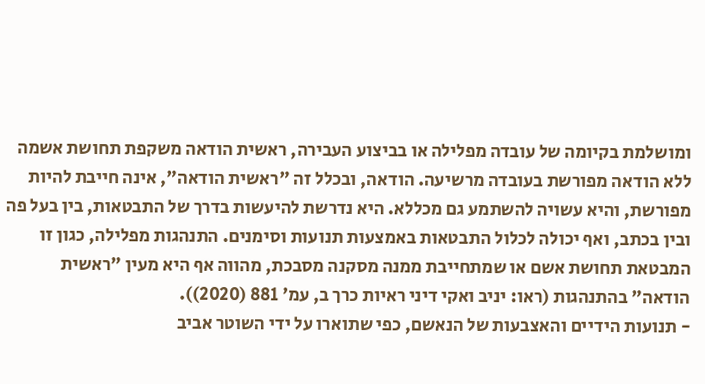ומושלמת בקיומה של עובדה מפלילה או בביצוע העבירה, ראשית הודאה משקפת תחושת אשמה ללא הודאה מפורשת בעובדה מרשיעה. הודאה, ובכלל זה "ראשית הודאה", אינה חייבת להיות מפורשת, והיא עשויה להשתמע גם מכללא. היא נדרשת להיעשות בדרך של התבטאות, בין בעל פה ובין בכתב, ואף יכולה לכלול התבטאות באמצעות תנועות וסימנים. התנהגות מפלילה, כגון זו המבטאת תחושת אשם או שמתחייבת ממנה מסקנה מסבכת, מהווה אף היא מעין "ראשית הודאה" בהתנהגות (ראו: יניב ואקי דיני ראיות כרך ב, עמ' 881 (2020)).
- תנועות הידיים והאצבעות של הנאשם, כפי שתוארו על ידי השוטר אביב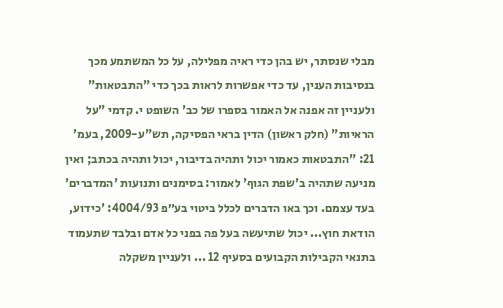מבלי שנסתר, יש בהן כדי ראיה מפלילה, על כל המשתמע מכך בנסיבות הענין, עד כדי אפשרות לראות בכך כדי "התבטאות" ולעניין זה אפנה אל האמור בספרו של כב' השופט י. קדמי "על הראיות" (חלק ראשון) הדין בראי הפסיקה, תש"ע-2009, בעמ' 21: "התבטאות כאמור יכול ותהיה בדיבור, יכול ותהיה בכתב; ואין מניעה שתהיה ב'שפת הגוף' לאמור: בסימנים ותנועות 'המדברים' בעד עצמם. וכך באו הדברים לכלל ביטוי בע״פ 4004/93: 'כידוע, הודאת חוץ... יכול שתיעשה בעל פה בפני כל אדם ובלבד שתעמוד בתנאי הקבילות הקבועים בסעיף 12 ... ולעניין משקלה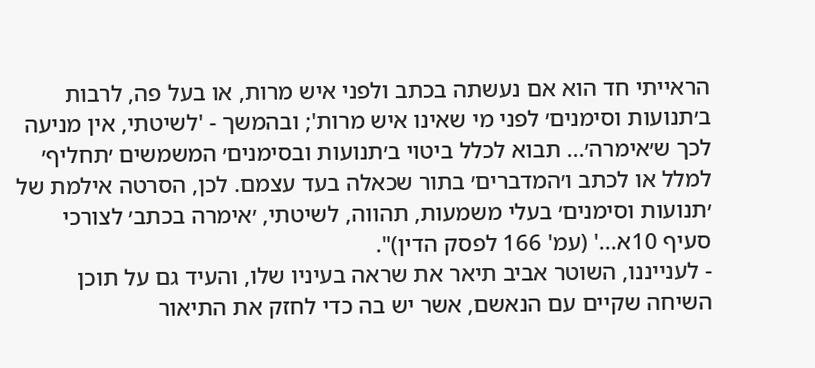הראייתי חד הוא אם נעשתה בכתב ולפני איש מרות, או בעל פה, לרבות ב׳תנועות וסימנים׳ לפני מי שאינו איש מרות'; ובהמשך - 'לשיטתי, אין מניעה לכך ש׳אימרה׳... תבוא לכלל ביטוי ב׳תנועות ובסימנים׳ המשמשים ׳תחליף׳ למלל או לכתב ו׳המדברים׳ בתור שכאלה בעד עצמם. לכן, הסרטה אילמת של ׳תנועות וסימנים׳ בעלי משמעות, תהווה, לשיטתי, ׳אימרה בכתב׳ לצורכי סעיף 10א...' (עמ' 166 לפסק הדין)".
- לענייננו, השוטר אביב תיאר את שראה בעיניו שלו, והעיד גם על תוכן השיחה שקיים עם הנאשם, אשר יש בה כדי לחזק את התיאור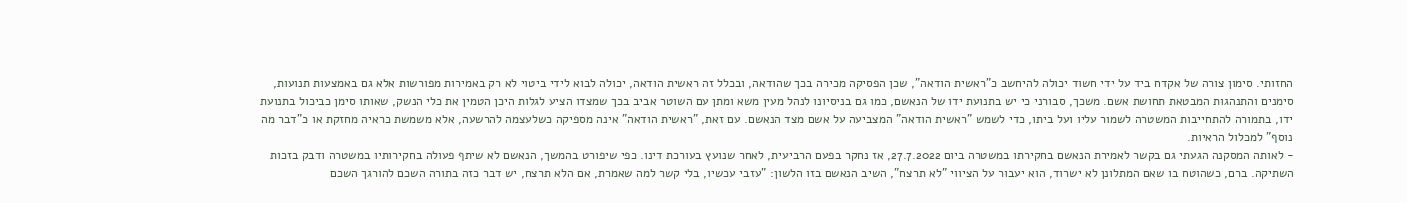החזותי. סימון צורה של אקדח ביד על ידי חשוד יכולה להיחשב כ"ראשית הודאה", שכן הפסיקה מכירה בכך שהודאה, ובכלל זה ראשית הודאה, יכולה לבוא לידי ביטוי לא רק באמירות מפורשות אלא גם באמצעות תנועות, סימנים והתנהגות המבטאת תחושת אשם. משכך, סבורני כי יש בתנועת ידו של הנאשם, כמו גם בניסיונו לנהל מעין משא ומתן עם השוטר אביב בכך שמצדו הציע לגלות היכן הטמין את כלי הנשק, שאותו סימן כביכול בתנועת ידו, בתמורה להתחייבות המשטרה לשמור עליו ועל ביתו, כדי לשמש "ראשית הודאה" המצביעה על אשם מצד הנאשם. עם זאת, "ראשית הודאה" אינה מספיקה כשלעצמה להרשעה, אלא משמשת כראיה מחזקת או כ"דבר מה נוסף" למכלול הראיות.
- לאותה המסקנה הגעתי גם בקשר לאמירת הנאשם בחקירתו במשטרה ביום 27.7.2022, אז נחקר בפעם הרביעית, לאחר שנועץ בעורכת דינו. כפי שיפורט בהמשך, הנאשם לא שיתף פעולה בחקירותיו במשטרה ודבק בזכות השתיקה. ברם, כשהוטח בו שאם המתלונן לא ישרוד, הוא יעבור על הציווי "לא תרצח", השיב הנאשם בזו הלשון: "עזבי עכשיו, בלי קשר למה שאמרת, אם הלא תרצח, יש דבר כזה בתורה השכם להורגך השכם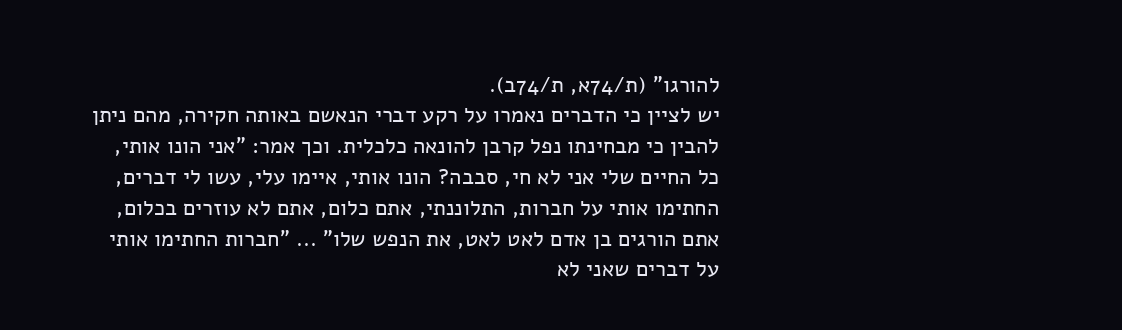להורגו" (ת/74א, ת/74ב).
יש לציין כי הדברים נאמרו על רקע דברי הנאשם באותה חקירה, מהם ניתן להבין כי מבחינתו נפל קרבן להונאה כלכלית. וכך אמר: "אני הונו אותי, כל החיים שלי אני לא חי, סבבה? הונו אותי, איימו עלי, עשו לי דברים, החתימו אותי על חברות, התלוננתי, אתם כלום, אתם לא עוזרים בכלום, אתם הורגים בן אדם לאט לאט, את הנפש שלו" ... "חברות החתימו אותי על דברים שאני לא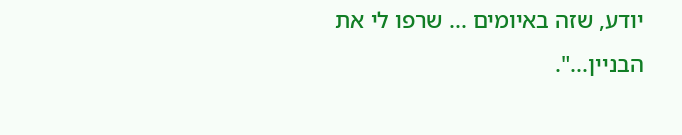יודע, שזה באיומים ... שרפו לי את הבניין...".